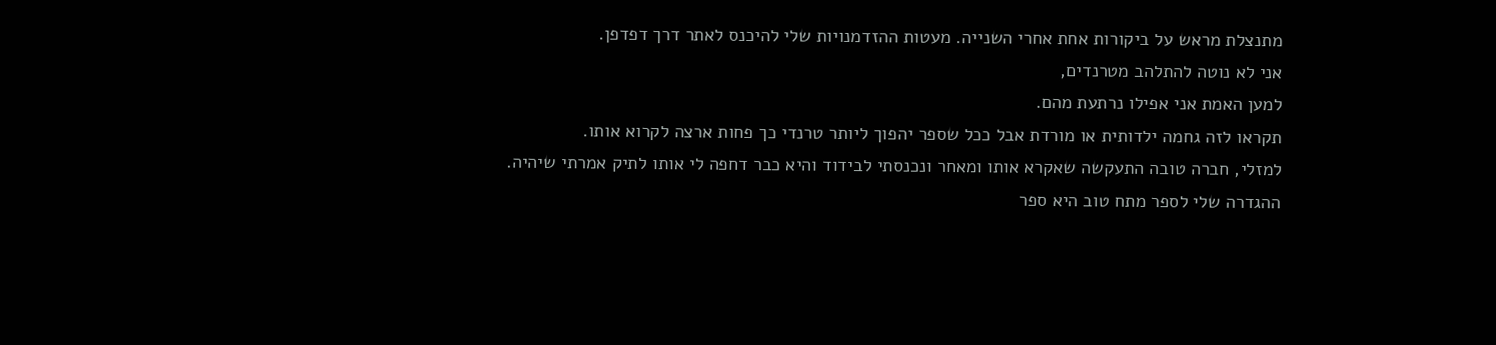מתנצלת מראש על ביקורות אחת אחרי השנייה. מעטות ההזדמנויות שלי להיכנס לאתר דרך דפדפן.
אני לא נוטה להתלהב מטרנדים,
למען האמת אני אפילו נרתעת מהם.
תקראו לזה גחמה ילדותית או מורדת אבל ככל שספר יהפוך ליותר טרנדי כך פחות ארצה לקרוא אותו.
למזלי, חברה טובה התעקשה שאקרא אותו ומאחר ונכנסתי לבידוד והיא כבר דחפה לי אותו לתיק אמרתי שיהיה.
ההגדרה שלי לספר מתח טוב היא ספר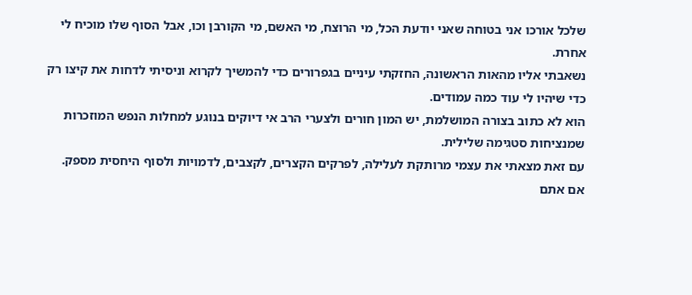שלכל אורכו אני בטוחה שאני יודעת הכל, מי הרוצח, מי האשם, מי הקורבן וכו, אבל הסוף שלו מוכיח לי אחרת.
נשאבתי אליו מהאות הראשונה, החזקתי עיניים בגפרורים כדי להמשיך לקרוא וניסיתי לדחות את קיצו רק כדי שיהיו לי עוד כמה עמודים.
הוא לא כתוב בצורה המושלמת, יש המון חורים ולצערי הרב אי דיוקים בנוגע למחלות הנפש המוזכרות שמנציחות סטגימה שלילית.
עם זאת מצאתי את עצמי מרותקת לעלילה, לפרקים הקצרים, לקצבים, לדמויות ולסוף היחסית מספק.
אם אתם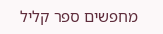מחפשים ספר קליל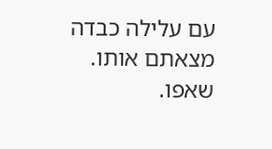עם עלילה כבדה מצאתם אותו.
שאפו.